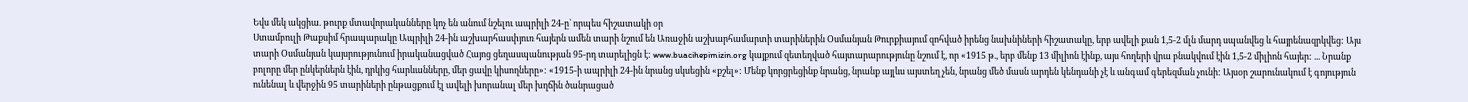Եվս մեկ ակցիա. թուրք մտավորականները կոչ են անում նշելու ապրիլի 24-ը` որպես հիշատակի օր
Ստամբուլի Թաքսիմ հրապարակը Ապրիլի 24-ին աշխարհասփյուռ հայերն ամեն տարի նշում են Առաջին աշխարհամարտի տարիներին Օսմանյան Թուրքիայում զոհված իրենց նախնիների հիշատակը, երբ ավելի քան 1,5-2 մլն մարդ սպանվեց և հայրենազրկվեց: Այս տարի Օսմանյան կայսրությունում իրականացված Հայոց ցեղասպանության 95-րդ տարելիցն է: www.buacihepimizin.org կայքում զետեղված հայտարարությունը նշում է, որ «1915 թ., երբ մենք 13 միլիոն էինք, այս հողերի վրա բնակվում էին 1,5-2 միլիոն հայեր: ... Նրանք բոլորը մեր ընկերներն էին, դրկից հարևանները, մեր ցավը կիսողները»: «1915-ի ապրիլի 24-ին նրանց սկսեցին «քշել»: Մենք կորցրեցինք նրանց, նրանք այլևս այստեղ չեն, նրանց մեծ մասն արդեն կենդանի չէ և անգամ գերեզման չունի: Այսօր շարունակում է գոյություն ունենալ և վերջին 95 տարիների ընթացքում էլ ավելի խորանալ մեր խղճին ծանրացած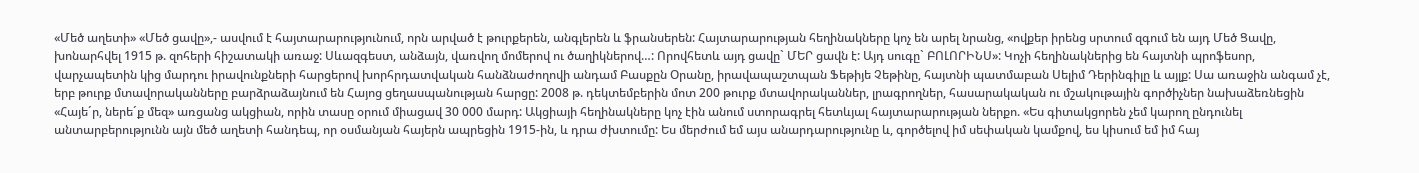«Մեծ աղետի» «Մեծ ցավը»,- ասվում է հայտարարությունում, որն արված է թուրքերեն, անգլերեն և ֆրանսերեն: Հայտարարության հեղինակները կոչ են արել նրանց, «ովքեր իրենց սրտում զգում են այդ Մեծ Ցավը, խոնարհվել 1915 թ. զոհերի հիշատակի առաջ: Սևազգեստ, անձայն, վառվող մոմերով ու ծաղիկներով…: Որովհետև այդ ցավը` ՄԵՐ ցավն է: Այդ սուգը` ԲՈԼՈՐԻՆՍ»: Կոչի հեղինակներից են հայտնի պրոֆեսոր, վարչապետին կից մարդու իրավունքների հարցերով խորհրդատվական հանձնաժողովի անդամ Բասքըն Օրանը, իրավապաշտպան Ֆեթիյե Չեթինը, հայտնի պատմաբան Սելիմ Դերինգիլը և այլք: Սա առաջին անգամ չէ, երբ թուրք մտավորականները բարձրաձայնում են Հայոց ցեղասպանության հարցը: 2008 թ. դեկտեմբերին մոտ 200 թուրք մտավորականներ, լրագրողներ, հասարակական ու մշակութային գործիչներ նախաձեռնեցին «Հայե´ր, ներե´ք մեզ» առցանց ակցիան, որին տասը օրում միացավ 30 000 մարդ: Ակցիայի հեղինակները կոչ էին անում ստորագրել հետևյալ հայտարարության ներքո. «Ես գիտակցորեն չեմ կարող ընդունել անտարբերությունն այն մեծ աղետի հանդեպ, որ օսմանյան հայերն ապրեցին 1915-ին, և դրա ժխտումը: Ես մերժում եմ այս անարդարությունը և, գործելով իմ սեփական կամքով, ես կիսում եմ իմ հայ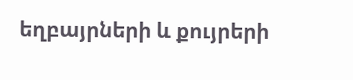եղբայրների և քույրերի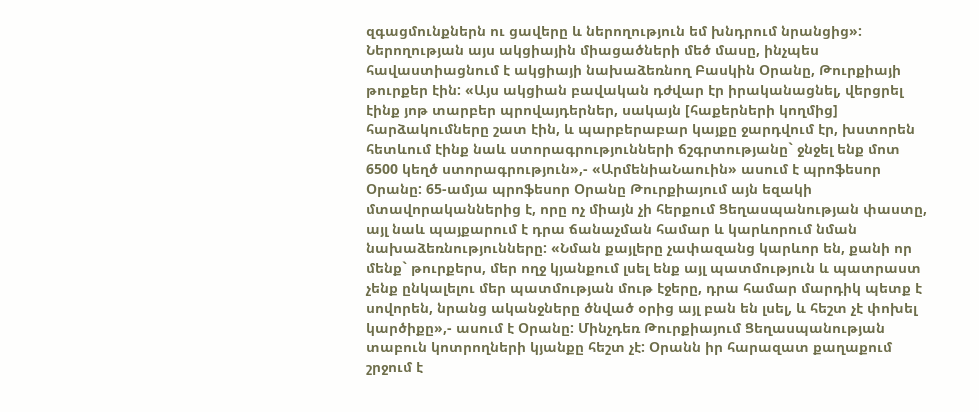զգացմունքներն ու ցավերը և ներողություն եմ խնդրում նրանցից»: Ներողության այս ակցիային միացածների մեծ մասը, ինչպես հավաստիացնում է ակցիայի նախաձեռնող Բասկին Օրանը, Թուրքիայի թուրքեր էին: «Այս ակցիան բավական դժվար էր իրականացնել, վերցրել էինք յոթ տարբեր պրովայդերներ, սակայն [հաքերների կողմից] հարձակումները շատ էին, և պարբերաբար կայքը ջարդվում էր, խստորեն հետևում էինք նաև ստորագրությունների ճշգրտությանը` ջնջել ենք մոտ 6500 կեղծ ստորագրություն»,- «ԱրմենիաՆաուին» ասում է պրոֆեսոր Օրանը: 65-ամյա պրոֆեսոր Օրանը Թուրքիայում այն եզակի մտավորականներից է, որը ոչ միայն չի հերքում Ցեղասպանության փաստը, այլ նաև պայքարում է դրա ճանաչման համար և կարևորում նման նախաձեռնությունները: «Նման քայլերը չափազանց կարևոր են, քանի որ մենք` թուրքերս, մեր ողջ կյանքում լսել ենք այլ պատմություն և պատրաստ չենք ընկալելու մեր պատմության մութ էջերը, դրա համար մարդիկ պետք է սովորեն, նրանց ականջները ծնված օրից այլ բան են լսել, և հեշտ չէ փոխել կարծիքը»,- ասում է Օրանը: Մինչդեռ Թուրքիայում Ցեղասպանության տաբուն կոտրողների կյանքը հեշտ չէ: Օրանն իր հարազատ քաղաքում շրջում է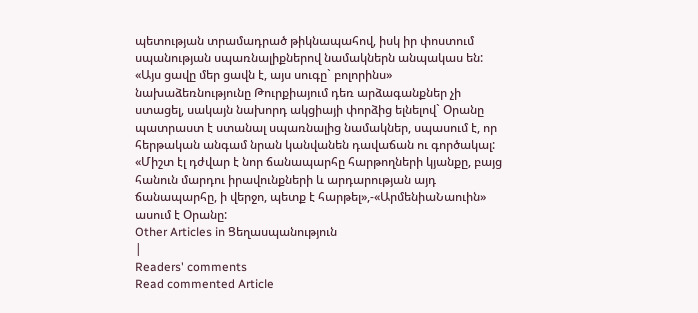պետության տրամադրած թիկնապահով, իսկ իր փոստում սպանության սպառնալիքներով նամակներն անպակաս են: «Այս ցավը մեր ցավն է, այս սուգը` բոլորինս» նախաձեռնությունը Թուրքիայում դեռ արձագանքներ չի ստացել, սակայն նախորդ ակցիայի փորձից ելնելով` Օրանը պատրաստ է ստանալ սպառնալից նամակներ, սպասում է, որ հերթական անգամ նրան կանվանեն դավաճան ու գործակալ: «Միշտ էլ դժվար է նոր ճանապարհը հարթողների կյանքը, բայց հանուն մարդու իրավունքների և արդարության այդ ճանապարհը, ի վերջո, պետք է հարթել»,-«ԱրմենիաՆաուին» ասում է Օրանը:
Other Articles in Ցեղասպանություն
|
Readers' comments
Read commented Article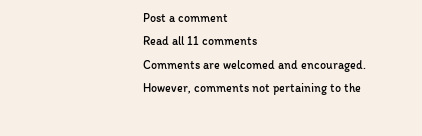Post a comment
Read all 11 comments
Comments are welcomed and encouraged. However, comments not pertaining to the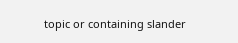topic or containing slander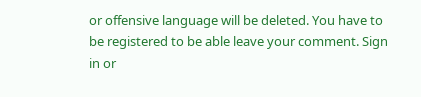or offensive language will be deleted. You have to be registered to be able leave your comment. Sign in or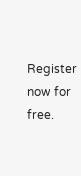Register now for free.